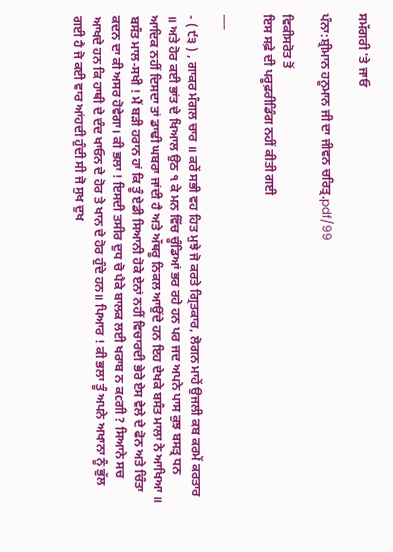ਸਮੱਗਰੀ 'ਤੇ ਜਾਓ

ਪੰਨਾ:ਸ਼੍ਰੀਮਾਨ ਹਨੂਮਾਨ ਜੀ ਦਾ ਜੀਵਨ ਚਰਿਤ੍ਰ.pdf/99

ਵਿਕੀਸਰੋਤ ਤੋਂ
ਇਸ ਸਫ਼ੇ ਦੀ ਪਰੂਫ਼ਰੀਡਿੰਗ ਨਹੀਂ ਕੀਤੀ ਗਈ

___

- ( ੯੩ ) , ਗਾਕਰ ਮੰਗਲ ਚਾਰ ॥ ਕਰੇਂ ਸਭੀ ਵਹ ਹਿਤ ਮੁਝੇ ਜੋ ਕਰਤੇ ਗ੍ਰਿਤਕਾਰ, ਲੋਗਨ ਮਾਹੇਂ ਉਜਲੀ ਕਬ ਕਰਮੇਂ ਕਰਤਾਰ ॥ ਅਤੇ ਹੋਰ ਕਈ ਭਾਂਤ ਦੇ ਖਿਆਲ ਉਠ ੧ ਕੇ ਮਨ ਵਿੱਚ ਚੂੰਡਿਆਂ ਭਰ ਰਹੇ ਹਨ ਪਰ ਜਦ ਅਪਨੇ ਪਾਸ ਕੁਝ ਬਸਤ੍ਰ ਧਨ ਆਦਿਕ ਨਹੀਂ ਦਿਸਦਾ ਤਾਂ ਡਾਢੀ ਘਬਰਾ ਜਾਂਦੀ ਹੈ ਅਤੇ ਅੱਥਰੂ ਨਿਕਲ ਆਉਂਦੇ ਹਨ ਇਹ ਦੇਖਕੇ ਬਸੰਤ ਮਾਲਾ ਨੇ ਆਖਿਆ ॥ ਬਸੰਤ ਮਾਲ-ਸਖੀ ! ਮੈਂ ਬੜੀ ਹਰਾਨ ਹਾਂ ਕਿ ਤੂੰ ਏਡੀ ਸਿਆਨੀ ਹੋਕੇ ਏਨਾਂ ਨਹੀਂ ਵਿਚਾਰਦੀ ਭੇਰੇ ਏਸ ਵੇਲੇ ਦੇ ਫੋਨ ਅਤੇ ਚਿੰਤਾ ਕਦਨ ਦਾ ਕੀ ਅਸਰ ਹੋਵੇਗਾ। ਕੀ ਭਲਾ ! ਇਸਦੀ ਤਸੀਰ ਦੁਧ ਚੋ ਪੈਕੇ ਬਾਲਕ ਲਈ ਖਰਾਬ ਨ ਕcਗੀ ? ਸਿਆਨੇ ਸਚ ਆਖਦੇ ਹਨ ਕਿ ਹਾਥੀ ਦੇ ਦੰਦ ਖਾਓਨ ਦੇ ਹੋਰ ਤੇ ਖਾਨ ਦੇ ਹੋਰ ਹੁੰਦੇ ਹਨ॥ ਪਿਆਰ ! ਕੀ ਭਲਾ ਤੂੰ ਅਪਨੇ ਅਖਾਨਾ ਨੂੰ ਭੁੱਲ ਗਈ ਹੈ ਜੋ ਕਈ ਵਾਰ ਆਂਹਦੀ ਹੁੰਦੀ ਸੀ ਜੋ ਸੁਖ ਦੁਖ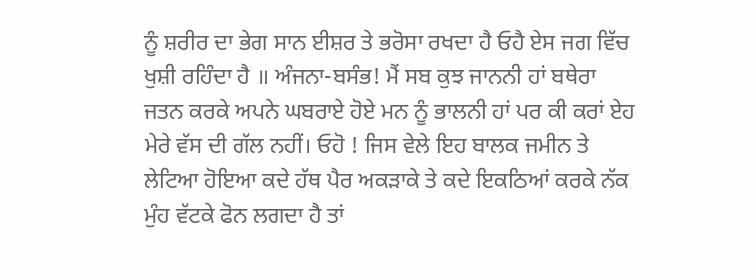ਨੂੰ ਸ਼ਰੀਰ ਦਾ ਭੇਗ ਸਾਨ ਈਸ਼ਰ ਤੇ ਭਰੋਸਾ ਰਖਦਾ ਹੈ ਓਹੈ ਏਸ ਜਗ ਵਿੱਚ ਖੁਸ਼ੀ ਰਹਿੰਦਾ ਹੈ ॥ ਅੰਜਨਾ-ਬਸੰਭ! ਮੈਂ ਸਬ ਕੁਝ ਜਾਨਨੀ ਹਾਂ ਬਥੇਰਾ ਜਤਨ ਕਰਕੇ ਅਪਨੇ ਘਬਰਾਏ ਹੋਏ ਮਨ ਨੂੰ ਭਾਲਨੀ ਹਾਂ ਪਰ ਕੀ ਕਰਾਂ ਏਹ ਮੇਰੇ ਵੱਸ ਦੀ ਗੱਲ ਨਹੀਂ। ਓਹੋ ! ਜਿਸ ਵੇਲੇ ਇਹ ਬਾਲਕ ਜਮੀਨ ਤੇ ਲੇਟਿਆ ਹੋਇਆ ਕਦੇ ਹੱਥ ਪੈਰ ਅਕੜਾਕੇ ਤੇ ਕਦੇ ਇਕਠਿਆਂ ਕਰਕੇ ਨੱਕ ਮੁੰਹ ਵੱਟਕੇ ਫੋਨ ਲਗਦਾ ਹੈ ਤਾਂ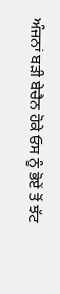ਅੰਜਨਾਂ ਬੜੀ ਬੇਚੈਨ ਹੋਕੇ ਓਸ ਨੂੰ ਭੋਏਂ ਤੋਂ ਝੱਟ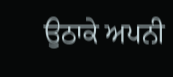ਉਠਾਕੇ ਅਪਨੀ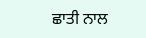ਛਾਤੀ ਨਾਲ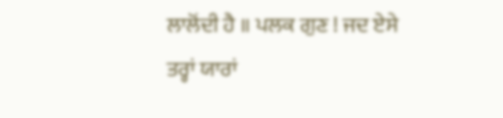ਲਾਲੋਂਦੀ ਹੈ ॥ ਪਲਕ ਗੁਣ ! ਜਦ ਏਸੇ ਤਰ੍ਹਾਂ ਯਾਰਾਂ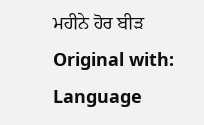ਮਹੀਨੇ ਹੋਰ ਬੀੜ Original with: Language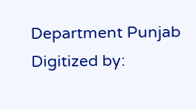Department Punjab Digitized by: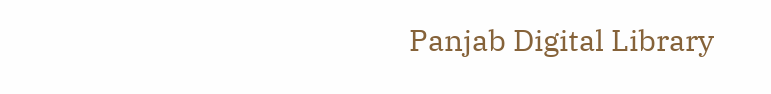Panjab Digital Library